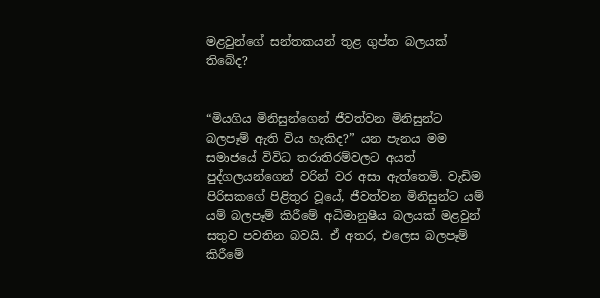මළවුන්ගේ සන්තකයන් තුළ ගුප්ත බලයක් තිබේද?


“මියගිය මිනිසුන්ගෙන් ජීවත්වන මිනිසුන්ට බලපෑම් ඇති විය හැකිද?” යන පැනය මම සමාජයේ විවිධ තරාතිරම්වලට අයත් පුද්ගලයන්ගෙන් වරින් වර අසා ඇත්තෙමි. වැඩිම පිරිසකගේ පිළිතුර වූයේ, ජීවත්වන මිනිසුන්ට යම් යම් බලපෑම් කිරීමේ අධිමානුෂීය බලයක් මළවුන් සතුව පවතින බවයි. ඒ අතර, එලෙස බලපෑම් කිරීමේ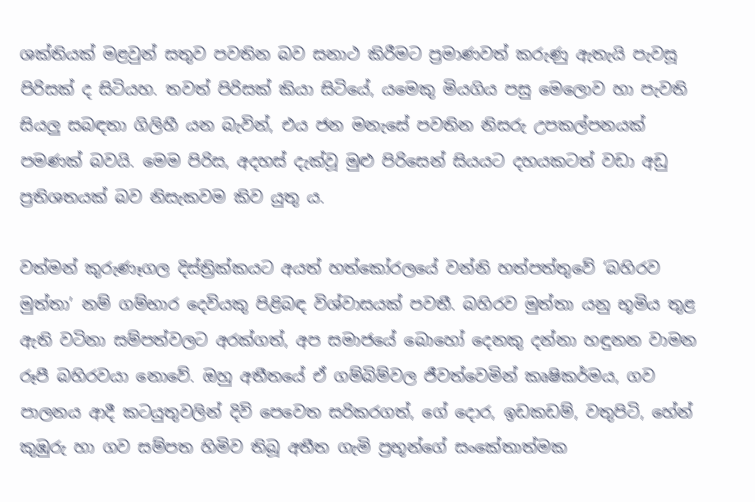ශක්තියක් මළවුන් සතුව පවතින බව සනාථ කිරීමට ප්‍රමාණවත් කරුණු ඇතැයි පැවසූ පිරිසක් ද සිටියහ. තවත් පිරිසක් කියා සිටියේ, යමෙකු මියගිය පසු මෙලොව හා පැවති සියලු සබඳතා ගිලිහී යන බැවින්, එය ජන මනැසේ පවතින නිසරු උපකල්පනයක් පමණක් බවයි. මෙම පිරිස, අදහස් දැක්වූ මුළු පිරිසෙන් සියයට දහයකටත් වඩා අඩු ප්‍රතිශතයක් බව නිසැකවම කිව යුතු ය.

වත්මන් කුරුණෑගල දිස්ත්‍රික්කයට අයත් හත්කෝරලයේ වන්නි හත්පත්තුවේ ‘බහිරව මුත්තා’ නම් ගම්භාර දෙවියකු පිළිබඳ විශ්වාසයක් පවතී. බහිරව මුත්තා යනු භූමිය තුළ ඇති වටිනා සම්පත්වලට අරක්ගත්, අප සමාජයේ බොහෝ දෙනකු දන්නා හඳුනන වාමන රූපී බහිරවයා නොවේ. ඔහු අතීතයේ ඒ ගම්බිම්වල ජීවත්වෙමින් කෘෂිකර්මය, ගව පාලනය ආදී කටයුතුවලින් දිවි පෙවෙත සරිකරගත්, ගේ දොර, ඉඩකඩම්, වතුපිටි, හේන් කුඹුරු හා ගව සම්පත හිමිව තිබූ අතීත ගැමි ප්‍රභූන්ගේ සංකේතාත්මක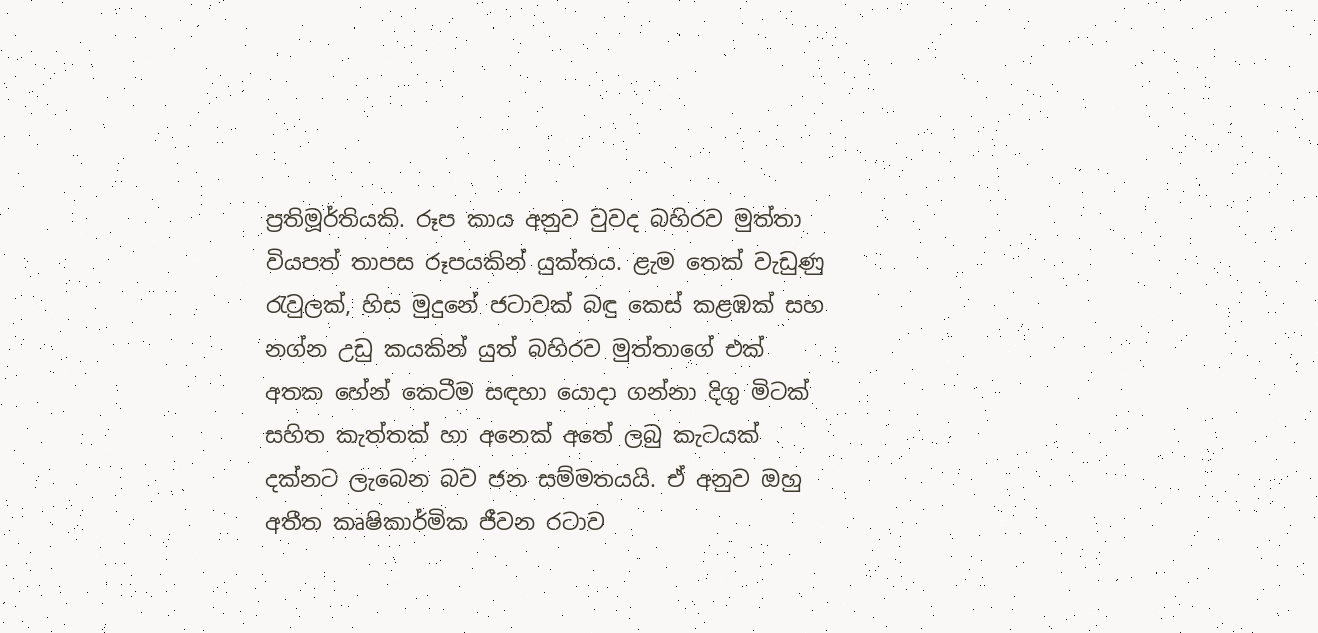ප්‍රතිමූර්තියකි. රූප කාය අනුව වුවද බහිරව මුත්තා වියපත් තාපස රූපයකින් යුක්තය. ළැම තෙක් වැඩුණු රැවුලක්, හිස මුදුනේ ජටාවක් බඳු කෙස් කළඹක් සහ නග්න උඩු කයකින් යුත් බහිරව මුත්තාගේ එක් අතක හේන් කෙටීම සඳහා යොදා ගන්නා දිගු මිටක් සහිත කැත්තක් හා අනෙක් අතේ ලබු කැටයක් දක්නට ලැබෙන බව ජන සම්මතයයි. ඒ අනුව ඔහු අතීත කෘෂිකාර්මික ජීවන රටාව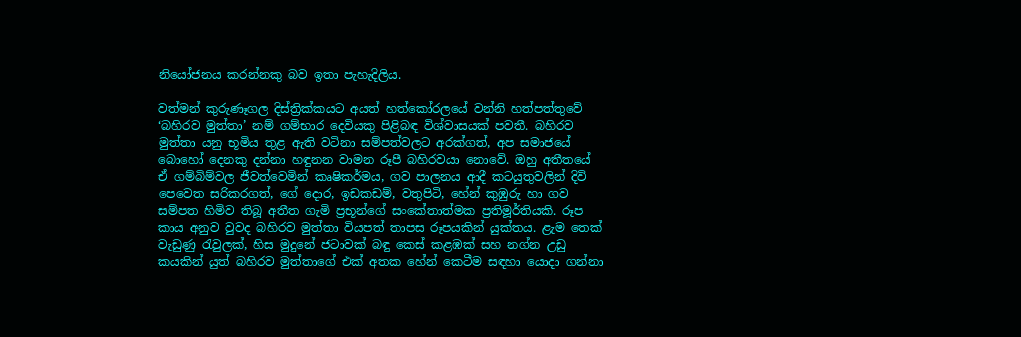නියෝජනය කරන්නකු බව ඉතා පැහැදිලිය.

වත්මන් කුරුණෑගල දිස්ත්‍රික්කයට අයත් හත්කෝරලයේ වන්නි හත්පත්තුවේ ‘බහිරව මුත්තා’ නම් ගම්භාර දෙවියකු පිළිබඳ විශ්වාසයක් පවතී. බහිරව මුත්තා යනු භූමිය තුළ ඇති වටිනා සම්පත්වලට අරක්ගත්, අප සමාජයේ බොහෝ දෙනකු දන්නා හඳුනන වාමන රූපී බහිරවයා නොවේ. ඔහු අතීතයේ ඒ ගම්බිම්වල ජීවත්වෙමින් කෘෂිකර්මය, ගව පාලනය ආදී කටයුතුවලින් දිවි පෙවෙත සරිකරගත්, ගේ දොර, ඉඩකඩම්, වතුපිටි, හේන් කුඹුරු හා ගව සම්පත හිමිව තිබූ අතීත ගැමි ප්‍රභූන්ගේ සංකේතාත්මක ප්‍රතිමූර්තියකි. රූප කාය අනුව වුවද බහිරව මුත්තා වියපත් තාපස රූපයකින් යුක්තය. ළැම තෙක් වැඩුණු රැවුලක්, හිස මුදුනේ ජටාවක් බඳු කෙස් කළඹක් සහ නග්න උඩු කයකින් යුත් බහිරව මුත්තාගේ එක් අතක හේන් කෙටීම සඳහා යොදා ගන්නා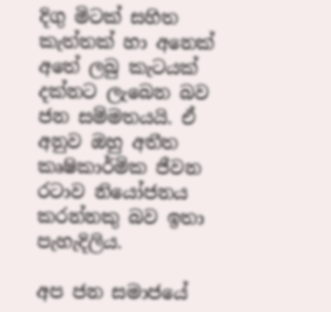දිගු මිටක් සහිත කැත්තක් හා අනෙක් අතේ ලබු කැටයක් දක්නට ලැබෙන බව ජන සම්මතයයි. ඒ අනුව ඔහු අතීත කෘෂිකාර්මික ජීවන රටාව නියෝජනය කරන්නකු බව ඉතා පැහැදිලිය.

අප ජන සමාජයේ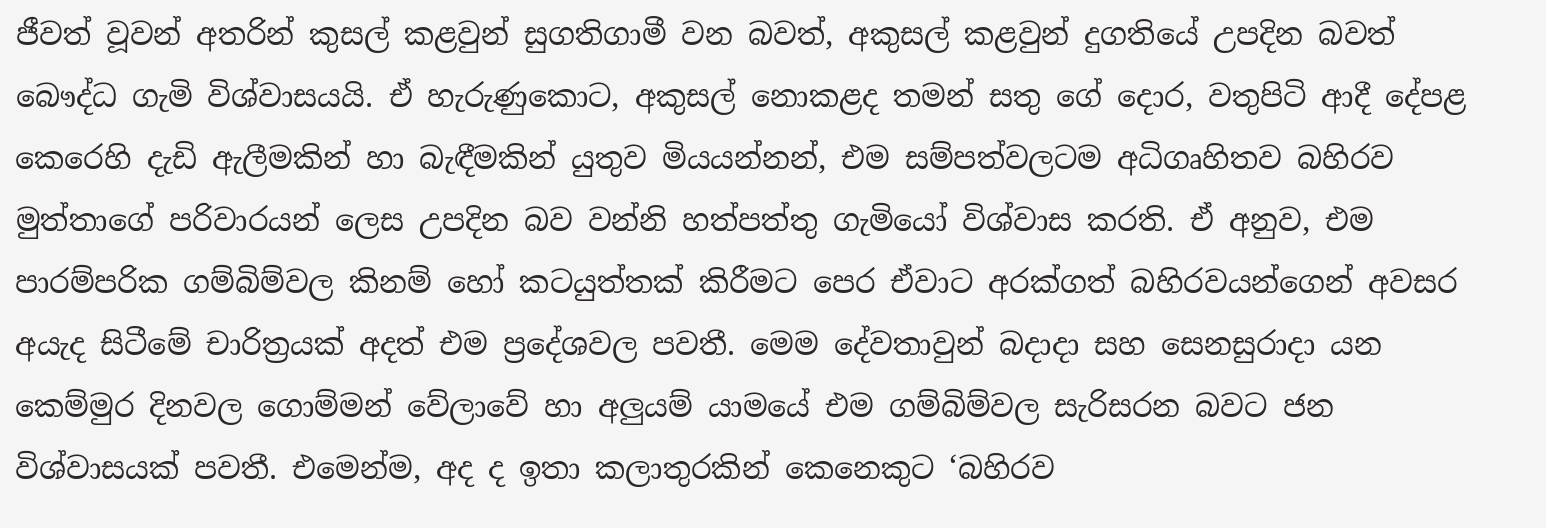ජීවත් වූවන් අතරින් කුසල් කළවුන් සුගතිගාමී වන බවත්, අකුසල් කළවුන් දුගතියේ උපදින බවත් බෞද්ධ ගැමි විශ්වාසයයි. ඒ හැරුණුකොට, අකුසල් නොකළද තමන් සතු ගේ දොර, වතුපිටි ආදී දේපළ කෙරෙහි දැඩි ඇලීමකින් හා බැඳීමකින් යුතුව මියයන්නන්, එම සම්පත්වලටම අධිගෘහිතව බහිරව මුත්තාගේ පරිවාරයන් ලෙස උපදින බව වන්නි හත්පත්තු ගැමියෝ විශ්වාස කරති. ඒ අනුව, එම පාරම්පරික ගම්බිම්වල කිනම් හෝ කටයුත්තක් කිරීමට පෙර ඒවාට අරක්ගත් බහිරවයන්ගෙන් අවසර අයැද සිටීමේ චාරිත්‍රයක් අදත් එම ප්‍රදේශවල පවතී. මෙම දේවතාවුන් බදාදා සහ සෙනසුරාදා යන කෙම්මුර දිනවල ගොම්මන් වේලාවේ හා අලුයම් යාමයේ එම ගම්බිම්වල සැරිසරන බවට ජන විශ්වාසයක් පවතී. එමෙන්ම, අද ද ඉතා කලාතුරකින් කෙනෙකුට ‘බහිරව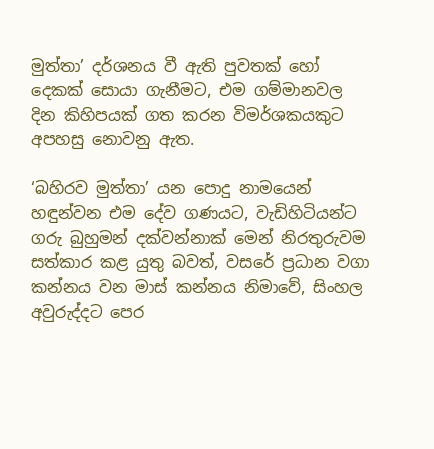මුත්තා’ දර්ශනය වී ඇති පුවතක් හෝ දෙකක් සොයා ගැනීමට, එම ගම්මානවල දින කිහිපයක් ගත කරන විමර්ශකයකුට අපහසු නොවනු ඇත.

‘බහිරව මුත්තා’ යන පොදු නාමයෙන් හඳුන්වන එම දේව ගණයට, වැඩිහිටියන්ට ගරු බුහුමන් දක්වන්නාක් මෙන් නිරතුරුවම සත්කාර කළ යුතු බවත්, වසරේ ප්‍රධාන වගා කන්නය වන මාස් කන්නය නිමාවේ, සිංහල අවුරුද්දට පෙර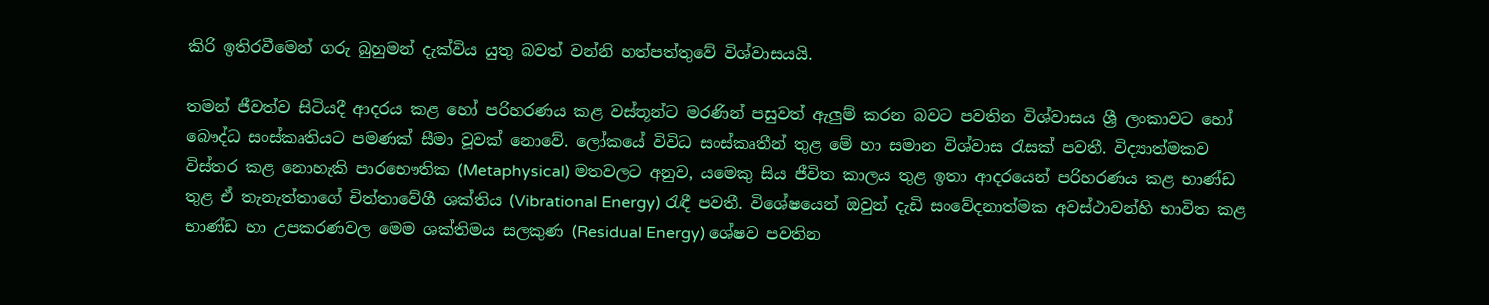කිරි ඉතිරවීමෙන් ගරු බුහුමන් දැක්විය යුතු බවත් වන්නි හත්පත්තුවේ විශ්වාසයයි.

තමන් ජීවත්ව සිටියදී ආදරය කළ හෝ පරිහරණය කළ වස්තූන්ට මරණින් පසුවත් ඇලුම් කරන බවට පවතින විශ්වාසය ශ්‍රී ලංකාවට හෝ බෞද්ධ සංස්කෘතියට පමණක් සීමා වූවක් නොවේ. ලෝකයේ විවිධ සංස්කෘතීන් තුළ මේ හා සමාන විශ්වාස රැසක් පවතී. විද්‍යාත්මකව විස්තර කළ නොහැකි පාරභෞතික (Metaphysical) මතවලට අනුව, යමෙකු සිය ජීවිත කාලය තුළ ඉතා ආදරයෙන් පරිහරණය කළ භාණ්ඩ තුළ ඒ තැනැත්තාගේ චිත්තාවේගී ශක්තිය (Vibrational Energy) රැඳී පවතී. විශේෂයෙන් ඔවුන් දැඩි සංවේදනාත්මක අවස්ථාවන්හි භාවිත කළ භාණ්ඩ හා උපකරණවල මෙම ශක්තිමය සලකුණ (Residual Energy) ශේෂව පවතින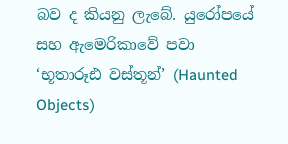බව ද කියනු ලැබේ. යුරෝපයේ සහ ඇමෙරිකාවේ පවා ‘භූතාරූඪ වස්තූන්’ (Haunted Objects)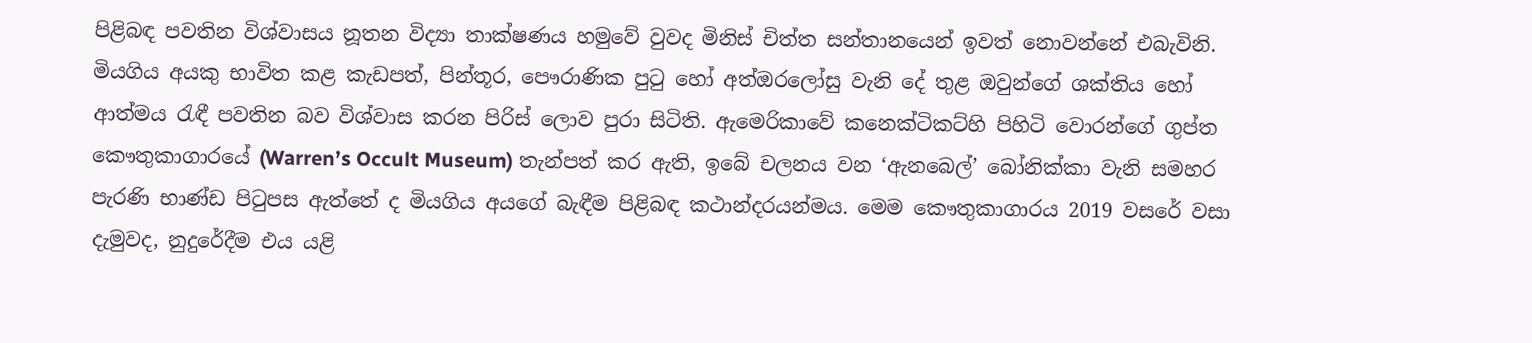පිළිබඳ පවතින විශ්වාසය නූතන විද්‍යා තාක්ෂණය හමුවේ වුවද මිනිස් චිත්ත සන්තානයෙන් ඉවත් නොවන්නේ එබැවිනි. මියගිය අයකු භාවිත කළ කැඩපත්, පින්තූර, පෞරාණික පුටු හෝ අත්ඔරලෝසු වැනි දේ තුළ ඔවුන්ගේ ශක්තිය හෝ ආත්මය රැඳී පවතින බව විශ්වාස කරන පිරිස් ලොව පුරා සිටිති. ඇමෙරිකාවේ කනෙක්ටිකට්හි පිහිටි වොරන්ගේ ගුප්ත කෞතුකාගාරයේ (Warren’s Occult Museum) තැන්පත් කර ඇති, ඉබේ චලනය වන ‘ඇනබෙල්’ බෝනික්කා වැනි සමහර පැරණි භාණ්ඩ පිටුපස ඇත්තේ ද මියගිය අයගේ බැඳීම පිළිබඳ කථාන්දරයන්මය. මෙම කෞතුකාගාරය 2019 වසරේ වසා දැමුවද, නුදුරේදීම එය යළි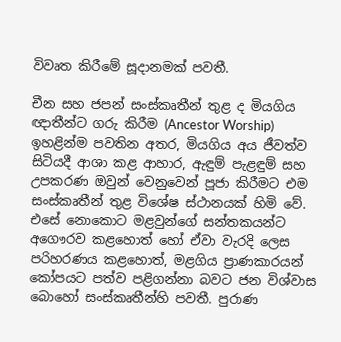විවෘත කිරීමේ සූදානමක් පවතී.

චීන සහ ජපන් සංස්කෘතීන් තුළ ද මියගිය ඥාතීන්ට ගරු කිරීම (Ancestor Worship) ඉහළින්ම පවතින අතර, මියගිය අය ජීවත්ව සිටියදී ආශා කළ ආහාර, ඇඳුම් පැළඳුම් සහ උපකරණ ඔවුන් වෙනුවෙන් පූජා කිරීමට එම සංස්කෘතීන් තුළ විශේෂ ස්ථානයක් හිමි වේ. එසේ නොකොට මළවුන්ගේ සන්තකයන්ට අගෞරව කළහොත් හෝ ඒවා වැරදි ලෙස පරිහරණය කළහොත්, මළගිය ප්‍රාණකාරයන් කෝපයට පත්ව පළිගන්නා බවට ජන විශ්වාස බොහෝ සංස්කෘතීන්හි පවතී. පුරාණ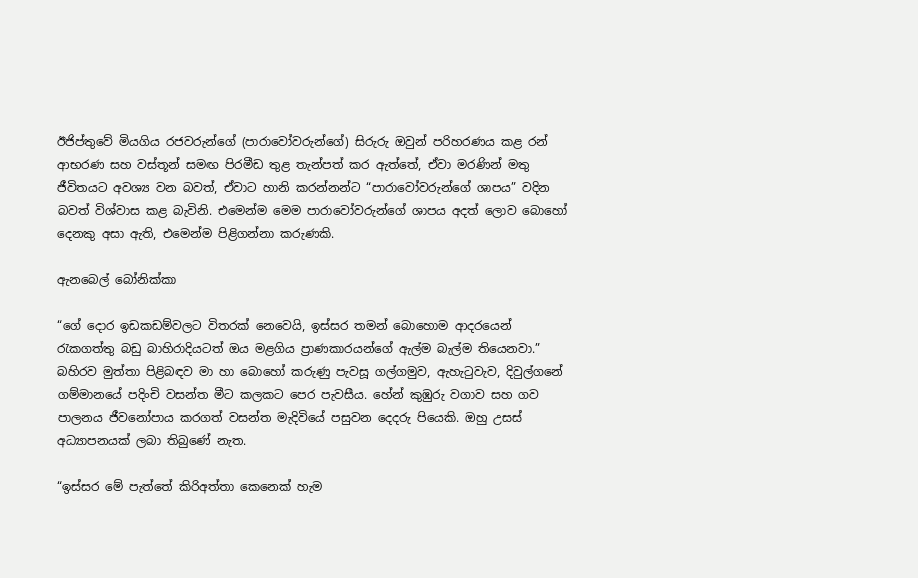ඊජිප්තුවේ මියගිය රජවරුන්ගේ (පාරාවෝවරුන්ගේ) සිරුරු ඔවුන් පරිහරණය කළ රන් ආභරණ සහ වස්තූන් සමඟ පිරමීඩ තුළ තැන්පත් කර ඇත්තේ, ඒවා මරණින් මතු ජීවිතයට අවශ්‍ය වන බවත්, ඒවාට හානි කරන්නන්ට “පාරාවෝවරුන්ගේ ශාපය” වදින බවත් විශ්වාස කළ බැවිනි. එමෙන්ම මෙම පාරාවෝවරුන්ගේ ශාපය අදත් ලොව බොහෝ දෙනකු අසා ඇති, එමෙන්ම පිළිගන්නා කරුණකි.

ඇනබෙල් බෝනික්කා

“ගේ දොර ඉඩකඩම්වලට විතරක් නෙවෙයි, ඉස්සර තමන් බොහොම ආදරයෙන් රැකගත්තු බඩු බාහිරාදියටත් ඔය මළගිය ප්‍රාණකාරයන්ගේ ඇල්ම බැල්ම තියෙනවා.” බහිරව මුත්තා පිළිබඳව මා හා බොහෝ කරුණු පැවසූ ගල්ගමුව, ඇහැටුවැව, දිවුල්ගනේ ගම්මානයේ පදිංචි වසන්ත මීට කලකට පෙර පැවසීය. හේන් කුඹුරු වගාව සහ ගව පාලනය ජීවනෝපාය කරගත් වසන්ත මැදිවියේ පසුවන දෙදරු පියෙකි. ඔහු උසස් අධ්‍යාපනයක් ලබා තිබුණේ නැත.

“ඉස්සර මේ පැත්තේ කිරිඅත්තා කෙනෙක් හැම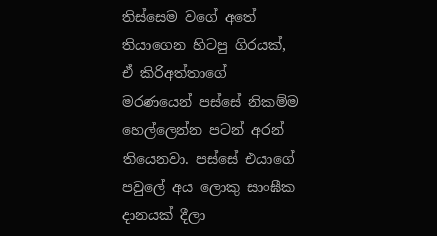තිස්සෙම වගේ අතේ තියාගෙන හිටපු ගිරයක්, ඒ කිරිඅත්තාගේ මරණයෙන් පස්සේ නිකම්ම හෙල්ලෙන්න පටන් අරන් තියෙනවා. පස්සේ එයාගේ පවුලේ අය ලොකු සාංඝීක දානයක් දීලා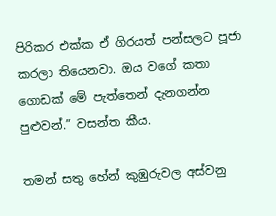පිරිකර එක්ක ඒ ගිරයත් පන්සලට පූජා කරලා තියෙනවා. ඔය වගේ කතා ගොඩක් මේ පැත්තෙන් දැනගන්න පුළුවන්.” වසන්ත කීය.

තමන් සතු හේන් කුඹුරුවල අස්වනු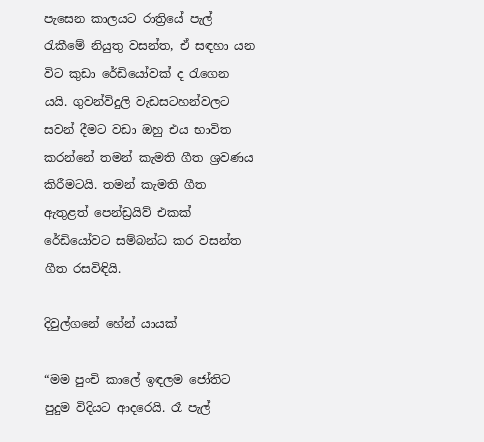පැසෙන කාලයට රාත්‍රියේ පැල් රැකීමේ නියුතු වසන්ත, ඒ සඳහා යන විට කුඩා රේඩියෝවක් ද රැගෙන යයි. ගුවන්විදුලි වැඩසටහන්වලට සවන් දීමට වඩා ඔහු එය භාවිත කරන්නේ තමන් කැමති ගීත ශ්‍රවණය කිරීමටයි. තමන් කැමති ගීත ඇතුළත් පෙන්ඩ්‍රයිව් එකක් රේඩියෝවට සම්බන්ධ කර වසන්ත ගීත රසවිඳියි.

දිවුල්ගනේ හේන් යායක්

“මම පුංචි කාලේ ඉඳලම ජෝතිට පුදුම විදියට ආදරෙයි. රෑ පැල්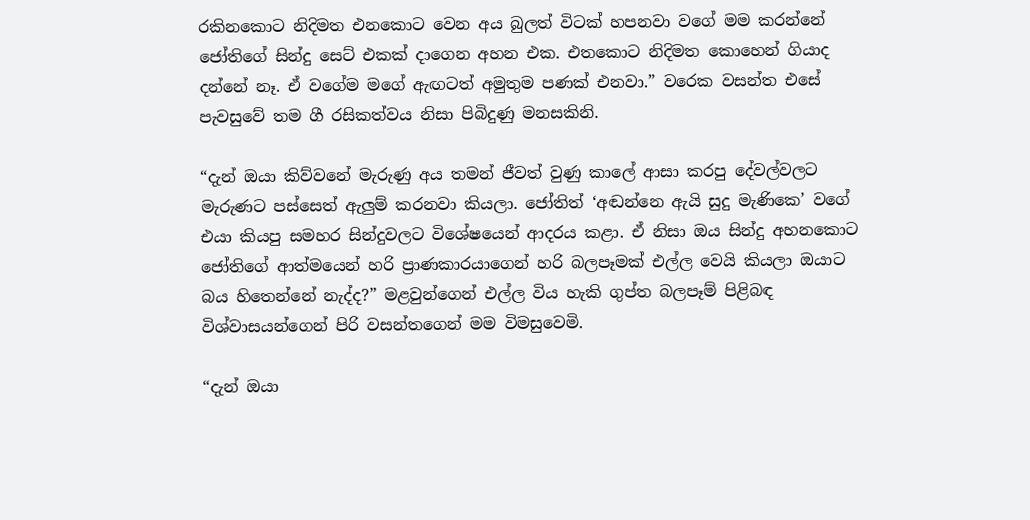රකිනකොට නිදිමත එනකොට වෙන අය බුලත් විටක් හපනවා වගේ මම කරන්නේ ජෝතිගේ සින්දු සෙට් එකක් දාගෙන අහන එක. එතකොට නිදිමත කොහෙන් ගියාද දන්නේ නෑ. ඒ වගේම මගේ ඇඟටත් අමුතුම පණක් එනවා.” වරෙක වසන්ත එසේ පැවසුවේ තම ගී රසිකත්වය නිසා පිබිදුණු මනසකිනි.

“දැන් ඔයා කිව්වනේ මැරුණු අය තමන් ජීවත් වුණු කාලේ ආසා කරපු දේවල්වලට මැරුණට පස්සෙත් ඇලුම් කරනවා කියලා. ජෝතිත් ‘අඬන්නෙ ඇයි සුදු මැණිකෙ’ වගේ එයා කියපු සමහර සින්දුවලට විශේෂයෙන් ආදරය කළා. ඒ නිසා ඔය සින්දු අහනකොට ජෝතිගේ ආත්මයෙන් හරි ප්‍රාණකාරයාගෙන් හරි බලපෑමක් එල්ල වෙයි කියලා ඔයාට බය හිතෙන්නේ නැද්ද?” මළවුන්ගෙන් එල්ල විය හැකි ගුප්ත බලපෑම් පිළිබඳ විශ්වාසයන්ගෙන් පිරි වසන්තගෙන් මම විමසුවෙමි.

“දැන් ඔයා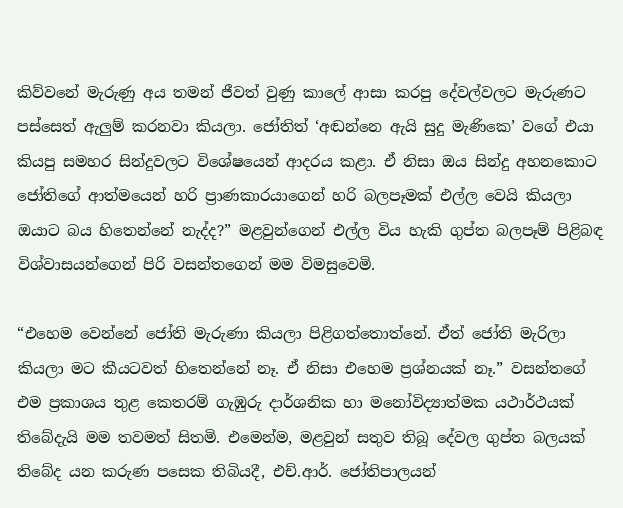කිව්වනේ මැරුණු අය තමන් ජීවත් වුණු කාලේ ආසා කරපු දේවල්වලට මැරුණට පස්සෙත් ඇලුම් කරනවා කියලා. ජෝතිත් ‘අඬන්නෙ ඇයි සුදු මැණිකෙ’ වගේ එයා කියපු සමහර සින්දුවලට විශේෂයෙන් ආදරය කළා. ඒ නිසා ඔය සින්දු අහනකොට ජෝතිගේ ආත්මයෙන් හරි ප්‍රාණකාරයාගෙන් හරි බලපෑමක් එල්ල වෙයි කියලා ඔයාට බය හිතෙන්නේ නැද්ද?” මළවුන්ගෙන් එල්ල විය හැකි ගුප්ත බලපෑම් පිළිබඳ විශ්වාසයන්ගෙන් පිරි වසන්තගෙන් මම විමසුවෙමි.

“එහෙම වෙන්නේ ජෝති මැරුණා කියලා පිළිගත්තොත්නේ. ඒත් ජෝති මැරිලා කියලා මට කීයටවත් හිතෙන්නේ නෑ. ඒ නිසා එහෙම ප්‍රශ්නයක් නෑ.” වසන්තගේ එම ප්‍රකාශය තුළ කෙතරම් ගැඹුරු දාර්ශනික හා මනෝවිද්‍යාත්මක යථාර්ථයක් තිබේදැයි මම තවමත් සිතමි. එමෙන්ම, මළවුන් සතුව තිබූ දේවල ගුප්ත බලයක් තිබේද යන කරුණ පසෙක තිබියදී, එච්.ආර්. ජෝතිපාලයන්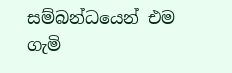සම්බන්ධයෙන් එම ගැමි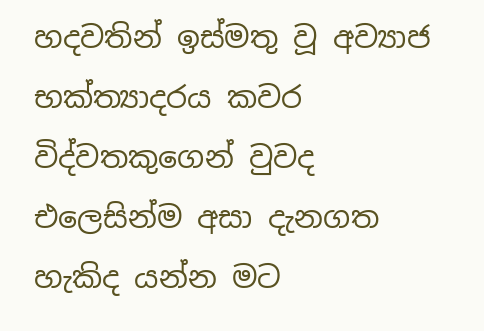හදවතින් ඉස්මතු වූ අව්‍යාජ භක්ත්‍යාදරය කවර විද්වතකුගෙන් වුවද එලෙසින්ම අසා දැනගත හැකිද යන්න මට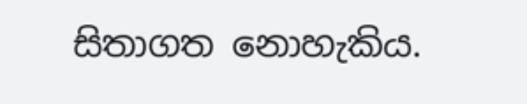සිතාගත නොහැකිය.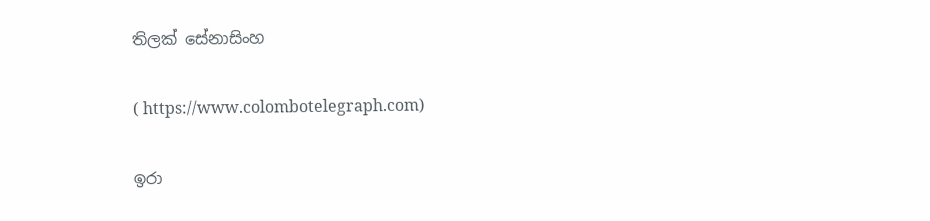තිලක් සේනාසිංහ

( https://www.colombotelegraph.com)

ඉරා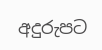අදුරුපට